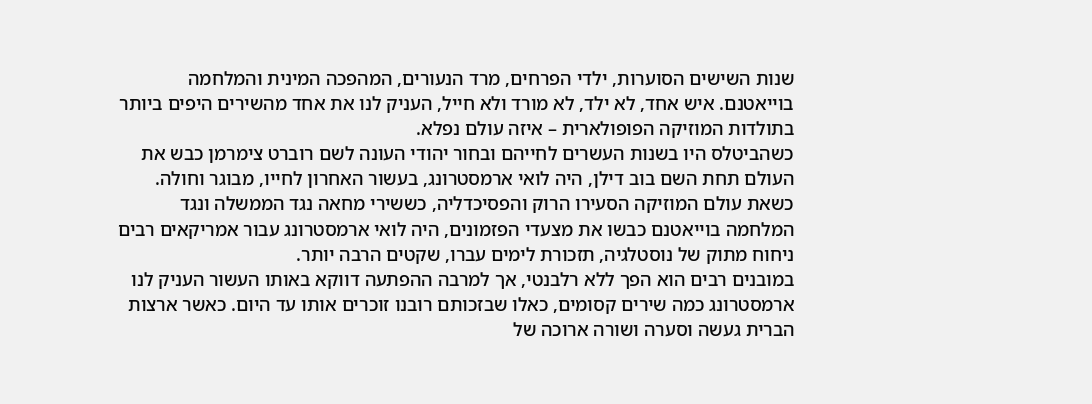שנות השישים הסוערות, ילדי הפרחים, מרד הנעורים, המהפכה המינית והמלחמה בוייאטנם. איש אחד, לא ילד, לא מורד ולא חייל, העניק לנו את אחד מהשירים היפים ביותר בתולדות המוזיקה הפופולארית – איזה עולם נפלא.
כשהביטלס היו בשנות העשרים לחייהם ובחור יהודי העונה לשם רוברט צימרמן כבש את העולם תחת השם בוב דילן, היה לואי ארמסטרונג, בעשור האחרון לחייו, מבוגר וחולה. כשאת עולם המוזיקה הסעירו הרוק והפסיכדליה, כששירי מחאה נגד הממשלה ונגד המלחמה בוייאטנם כבשו את מצעדי הפזמונים, היה לואי ארמסטרונג עבור אמריקאים רבים ניחוח מתוק של נוסטלגיה, תזכורת לימים עברו, שקטים הרבה יותר.
במובנים רבים הוא הפך ללא רלבנטי, אך למרבה ההפתעה דווקא באותו העשור העניק לנו ארמסטרונג כמה שירים קסומים, כאלו שבזכותם רובנו זוכרים אותו עד היום. כאשר ארצות הברית געשה וסערה ושורה ארוכה של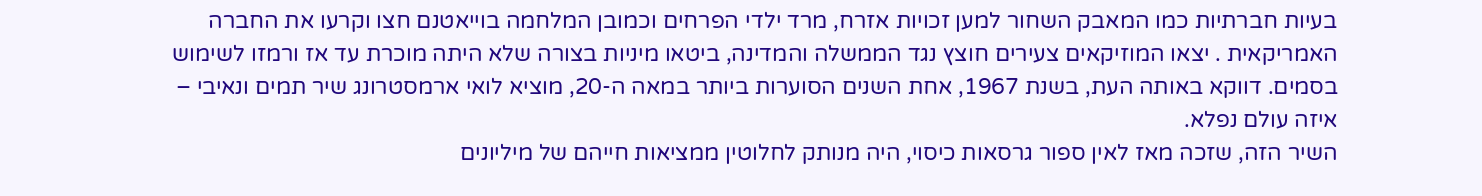בעיות חברתיות כמו המאבק השחור למען זכויות אזרח, מרד ילדי הפרחים וכמובן המלחמה בוייאטנם חצו וקרעו את החברה האמריקאית . יצאו המוזיקאים צעירים חוצץ נגד הממשלה והמדינה, ביטאו מיניות בצורה שלא היתה מוכרת עד אז ורמזו לשימוש בסמים. דווקא באותה העת, בשנת 1967, אחת השנים הסוערות ביותר במאה ה-20, מוציא לואי ארמסטרונג שיר תמים ונאיבי – איזה עולם נפלא.
השיר הזה, שזכה מאז לאין ספור גרסאות כיסוי, היה מנותק לחלוטין ממציאות חייהם של מיליונים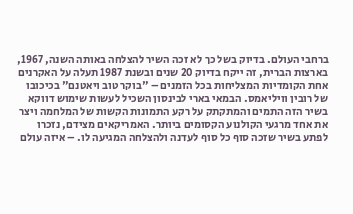ברחבי העולם. בדיוק בשל כך לא זכה השיר להצלחה באותה השנה, 1967, בארצות הברית, זה ייקח בדיוק 20 שנים ובשנת 1987 תעלה על האקרנים אחת הקומדיות המצליחות בכל הזמנים – "בוקר טוב ויאטנם" בכיכובו של רובין וויליאמס. הבמאי בארי לבינסון השכיל לעשות שימוש דווקא בשיר הזה התמים והמתקתק על רקע התמונות הקשות של המלחמה ויצר את אחד מרגעי הקולנוע הקסומים ביותר. האמריקאים מצידם, נזכרו לפתע בשיר שזכה סוף כל סוף לעדנה ולהצלחה המגיעה לו. – איזה עולם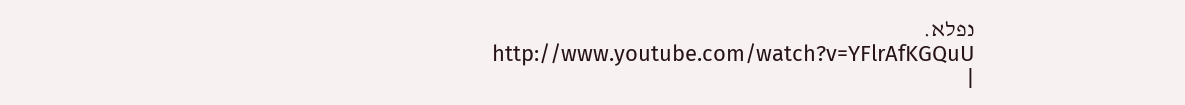נפלא.
http://www.youtube.com/watch?v=YFlrAfKGQuU
|